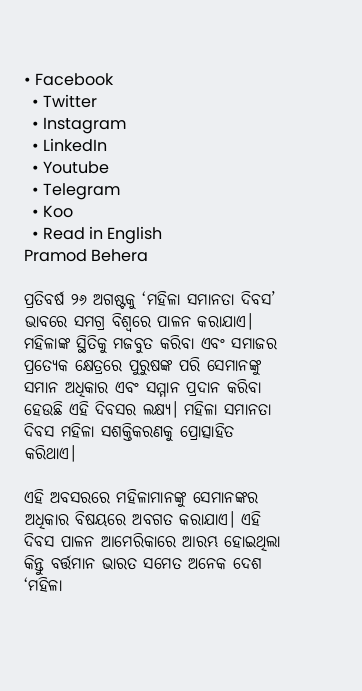• Facebook
  • Twitter
  • Instagram
  • LinkedIn
  • Youtube
  • Telegram
  • Koo
  • Read in English
Pramod Behera

ପ୍ରତିବର୍ଷ ୨୬ ଅଗଷ୍ଟକୁ ‘ମହିଳା ସମାନତା ଦିବସ’ ଭାବରେ ସମଗ୍ର ବିଶ୍ୱରେ ପାଳନ କରାଯାଏ। ମହିଳାଙ୍କ ସ୍ଥିତିକୁ ମଜବୁତ କରିବା ଏବଂ ସମାଜର ପ୍ରତ୍ୟେକ କ୍ଷେତ୍ରରେ ପୁରୁଷଙ୍କ ପରି ସେମାନଙ୍କୁ ସମାନ ଅଧିକାର ଏବଂ ସମ୍ମାନ ପ୍ରଦାନ କରିବା ହେଉଛି ଏହି ଦିବସର ଲକ୍ଷ୍ୟ। ମହିଳା ସମାନତା ଦିବସ ମହିଳା ସଶକ୍ତିକରଣକୁ ପ୍ରୋତ୍ସାହିତ କରିଥାଏ।

ଏହି ଅବସରରେ ମହିଳାମାନଙ୍କୁ ସେମାନଙ୍କର ଅଧିକାର ବିଷୟରେ ଅବଗତ କରାଯାଏ। ଏହି ଦିବସ ପାଳନ ଆମେରିକାରେ ଆରମ୍ଭ ହୋଇଥିଲା କିନ୍ତୁ ବର୍ତ୍ତମାନ ଭାରତ ସମେତ ଅନେକ ଦେଶ ‘ମହିଳା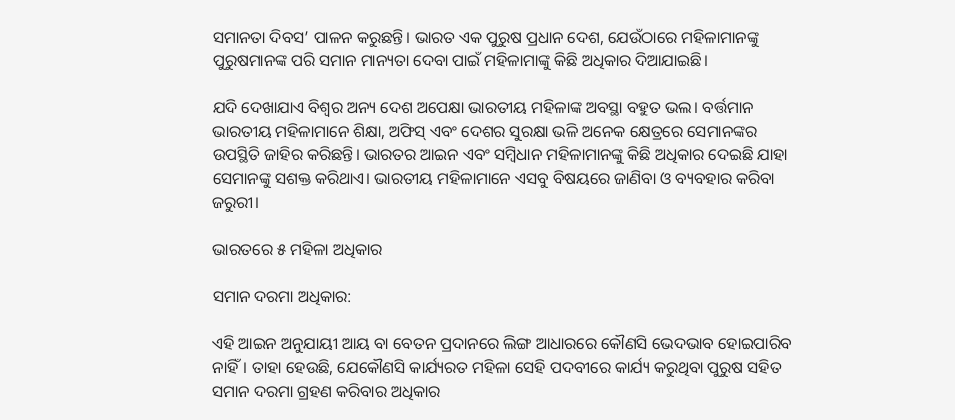ସମାନତା ଦିବସ’ ପାଳନ କରୁଛନ୍ତି। ଭାରତ ଏକ ପୁରୁଷ ପ୍ରଧାନ ଦେଶ, ଯେଉଁଠାରେ ମହିଳାମାନଙ୍କୁ ପୁରୁଷମାନଙ୍କ ପରି ସମାନ ମାନ୍ୟତା ଦେବା ପାଇଁ ମହିଳାମାଙ୍କୁ କିଛି ଅଧିକାର ଦିଆଯାଇଛି।

ଯଦି ଦେଖାଯାଏ ବିଶ୍ୱର ଅନ୍ୟ ଦେଶ ଅପେକ୍ଷା ଭାରତୀୟ ମହିଳାଙ୍କ ଅବସ୍ଥା ବହୁତ ଭଲ। ବର୍ତ୍ତମାନ ଭାରତୀୟ ମହିଳାମାନେ ଶିକ୍ଷା, ଅଫିସ୍ ଏବଂ ଦେଶର ସୁରକ୍ଷା ଭଳି ଅନେକ କ୍ଷେତ୍ରରେ ସେମାନଙ୍କର ଉପସ୍ଥିତି ଜାହିର କରିଛନ୍ତି। ଭାରତର ଆଇନ ଏବଂ ସମ୍ବିଧାନ ମହିଳାମାନଙ୍କୁ କିଛି ଅଧିକାର ଦେଇଛି ଯାହା ସେମାନଙ୍କୁ ସଶକ୍ତ କରିଥାଏ। ଭାରତୀୟ ମହିଳାମାନେ ଏସବୁ ବିଷୟରେ ଜାଣିବା ଓ ବ୍ୟବହାର କରିବା ଜରୁରୀ।

ଭାରତରେ ୫ ମହିଳା ଅଧିକାର

ସମାନ ଦରମା ଅଧିକାର:

ଏହି ଆଇନ ଅନୁଯାୟୀ ଆୟ ବା ବେତନ ପ୍ରଦାନରେ ଲିଙ୍ଗ ଆଧାରରେ କୌଣସି ଭେଦଭାବ ହୋଇପାରିବ ନାହିଁ। ତାହା ହେଉଛି, ଯେକୌଣସି କାର୍ଯ୍ୟରତ ମହିଳା ସେହି ପଦବୀରେ କାର୍ଯ୍ୟ କରୁଥିବା ପୁରୁଷ ସହିତ ସମାନ ଦରମା ଗ୍ରହଣ କରିବାର ଅଧିକାର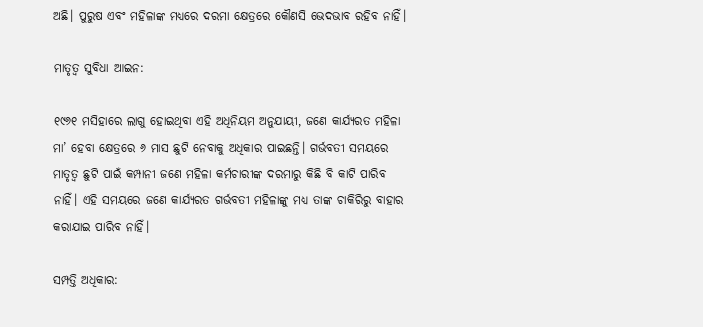ଅଛି। ପୁରୁଷ ଏବଂ ମହିଳାଙ୍କ ମଧ୍ୟରେ ଦରମା କ୍ଷେତ୍ରରେ କୌଣସି ଭେଦଭାବ ରହିବ ନାହିଁ।

ମାତୃତ୍ୱ ସୁବିଧା ଆଇନ:

୧୯୬୧ ମସିହାରେ ଲାଗୁ ହୋଇଥିବା ଏହି ଅଧିନିୟମ ଅନୁଯାୟୀ, ଜଣେ କାର୍ଯ୍ୟରତ ମହିଳା ମା’ ହେବା କ୍ଷେତ୍ରରେ ୬ ମାସ ଛୁଟି ନେବାକୁ ଅଧିକାର ପାଇଛନ୍ତି। ଗର୍ଭବତୀ ସମୟରେ ମାତୃତ୍ୱ ଛୁଟି ପାଇଁ କମ୍ପାନୀ ଜଣେ ମହିଳା କର୍ମଚାରୀଙ୍କ ଦରମାରୁ କିଛି ବି କାଟି ପାରିବ ନାହିଁ। ଏହି ସମୟରେ ଜଣେ କାର୍ଯ୍ୟରତ ଗର୍ଭବତୀ ମହିଳାଙ୍କୁ ମଧ୍ୟ ତାଙ୍କ ଚାକିରିରୁ ବାହାର କରାଯାଇ ପାରିବ ନାହିଁ।

ସମ୍ପତ୍ତି ଅଧିକାର: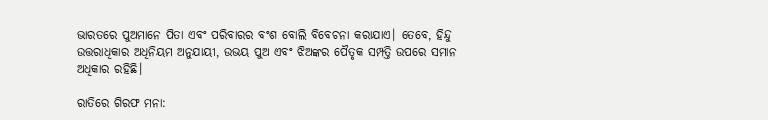ଭାରତରେ ପୁଅମାନେ ପିତା ଏବଂ ପରିବାରର ବଂଶ ବୋଲି ବିବେଚନା କରାଯାଏ। ତେବେ, ହିନ୍ଦୁ ଉତ୍ତରାଧିକାର ଅଧିନିୟମ ଅନୁଯାୟୀ, ଉଭୟ ପୁଅ ଏବଂ ଝିଅଙ୍କର ପୈତୃକ ସମ୍ପତ୍ତି ଉପରେ ସମାନ ଅଧିକାର ରହିଛି।

ରାତିରେ ଗିରଫ ମନା: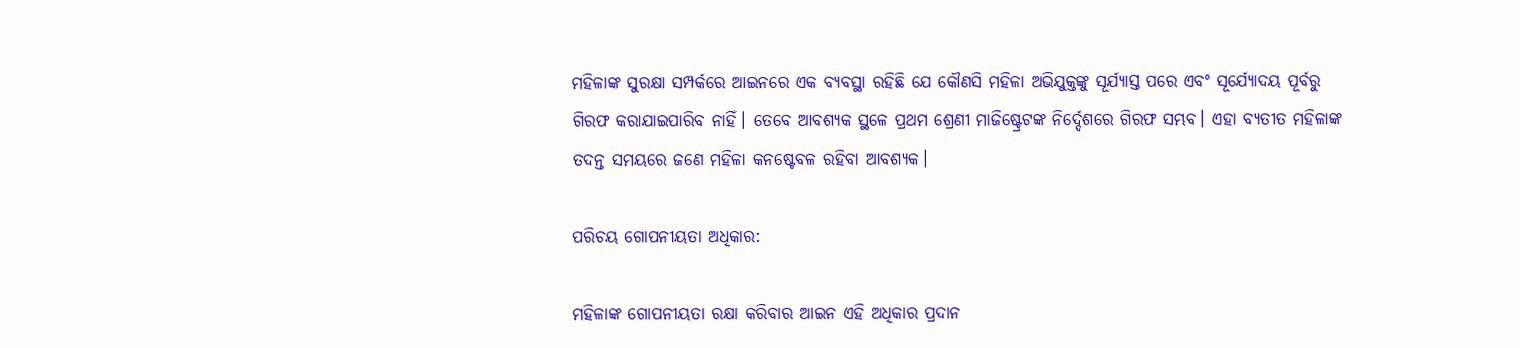ମହିଳାଙ୍କ ସୁରକ୍ଷା ସମ୍ପର୍କରେ ଆଇନରେ ଏକ ବ୍ୟବସ୍ଥା ରହିଛି ଯେ କୌଣସି ମହିଳା ଅଭିଯୁକ୍ତଙ୍କୁ ସୂର୍ଯ୍ୟାସ୍ତ ପରେ ଏବଂ ସୂର୍ଯ୍ୟୋଦୟ ପୂର୍ବରୁ ଗିରଫ କରାଯାଇପାରିବ ନାହିଁ। ତେବେ ଆବଶ୍ୟକ ସ୍ଥଳେ ପ୍ରଥମ ଶ୍ରେଣୀ ମାଜିଷ୍ଟ୍ରେଟଙ୍କ ନିର୍ଦ୍ଦେଶରେ ଗିରଫ ସମ୍ଭବ। ଏହା ବ୍ୟତୀତ ମହିଳାଙ୍କ ତଦନ୍ତ ସମୟରେ ଜଣେ ମହିଳା କନଷ୍ଟେବଳ ରହିବା ଆବଶ୍ୟକ।

ପରିଚୟ ଗୋପନୀୟତା ଅଧିକାର:

ମହିଳାଙ୍କ ଗୋପନୀୟତା ରକ୍ଷା କରିବାର ଆଇନ ଏହି ଅଧିକାର ପ୍ରଦାନ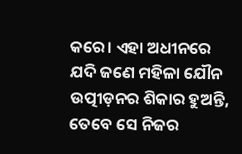କରେ। ଏହା ଅଧୀନରେ ଯଦି ଜଣେ ମହିଳା ଯୌନ ଉତ୍ପୀଡ଼ନର ଶିକାର ହୁଅନ୍ତି, ତେବେ ସେ ନିଜର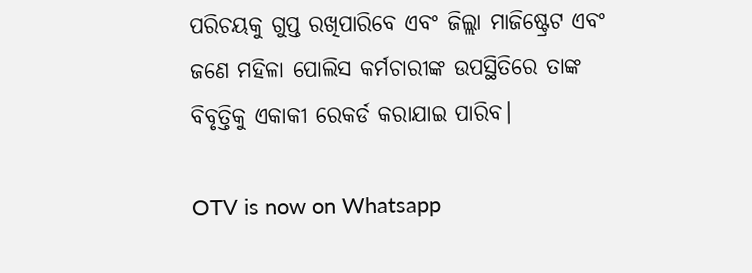ପରିଚୟକୁ ଗୁପ୍ତ ରଖିପାରିବେ ଏବଂ ଜିଲ୍ଲା ମାଜିଷ୍ଟ୍ରେଟ ଏବଂ ଜଣେ ମହିଳା ପୋଲିସ କର୍ମଚାରୀଙ୍କ ଉପସ୍ଥିତିରେ ତାଙ୍କ ବିବୃତ୍ତିକୁ ଏକାକୀ ରେକର୍ଡ କରାଯାଇ ପାରିବ।

OTV is now on Whatsapp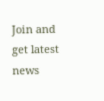Join and get latest news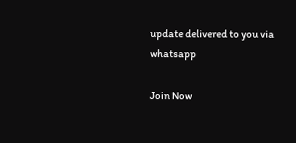update delivered to you via whatsapp

Join Now